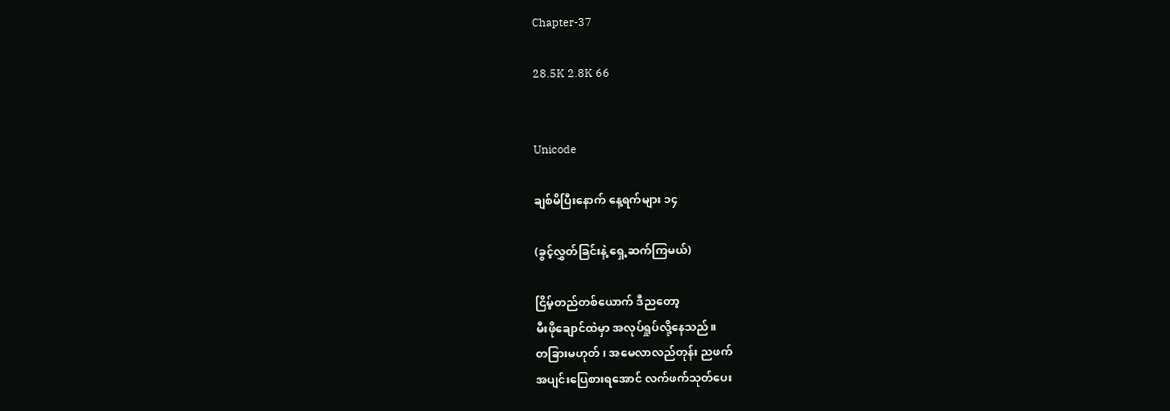Chapter-37

28.5K 2.8K 66


Unicode

ချစ်မိပြီးနောက် နေ့ရက်များ ၁၄

(ခွင့်လွှတ်ခြင်းနဲ့ ရှေ့ဆက်ကြမယ်)

ငြိမ့်တည်တစ်ယောက် ဒီညတော့
မီးဖိုချောင်ထဲမှာ အလုပ်ရှုပ်လို့နေသည်။
တခြားမဟုတ် ၊ အမေလာလည်တုန်း ညဖက်
အပျင်းပြေစားရအောင် လက်ဖက်သုတ်ပေး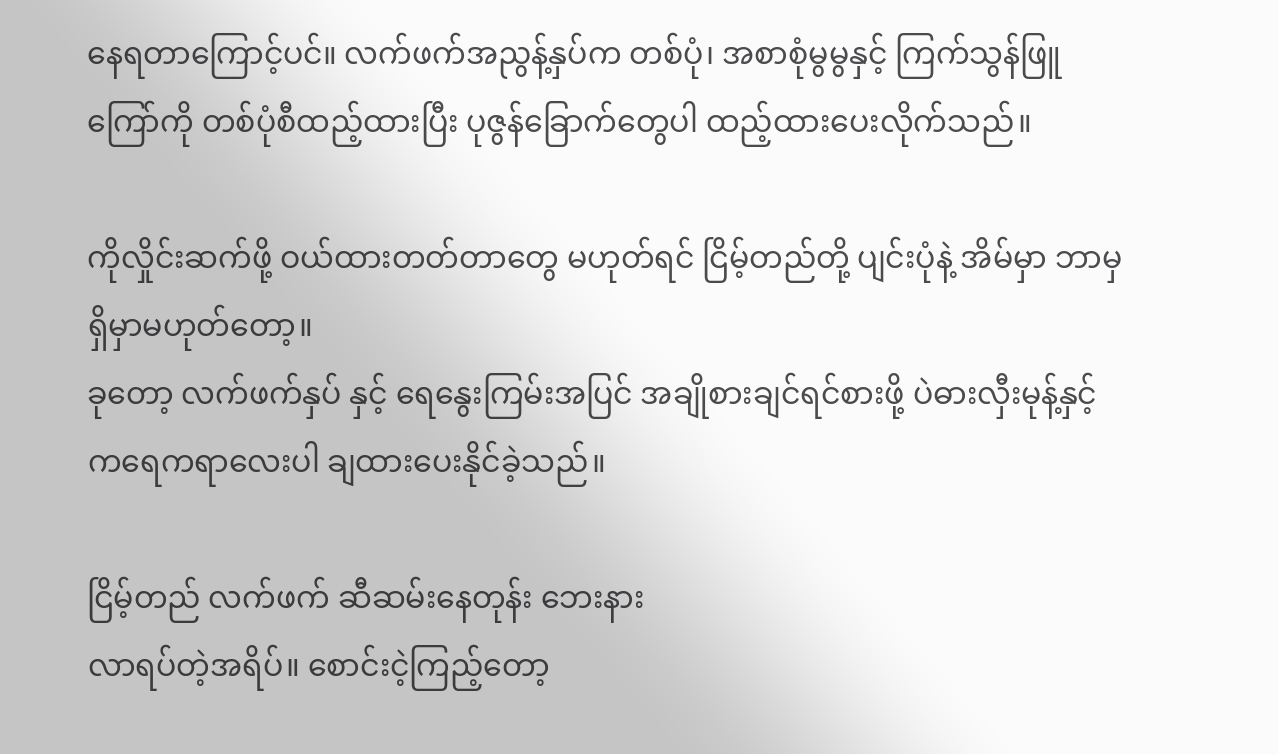နေရတာကြောင့်ပင်။ လက်ဖက်အညွန့်နှပ်က တစ်ပုံ၊ အစာစုံမွမွနှင့် ကြက်သွန်ဖြူကြော်ကို တစ်ပုံစီထည့်ထားပြီး ပုဇွန်ခြောက်တွေပါ ထည့်ထားပေးလိုက်သည်။

ကိုလှိုင်းဆက်ဖို့ ဝယ်ထားတတ်တာတွေ မဟုတ်ရင် ငြိမ့်တည်တို့ ပျင်းပုံနဲ့ အိမ်မှာ ဘာမှရှိမှာမဟုတ်တော့။
ခုတော့ လက်ဖက်နှပ် နှင့် ရေနွေးကြမ်းအပြင် အချိုစားချင်ရင်စားဖို့ ပဲဓားလှီးမုန့်နှင့်
ကရေကရာလေး‌ပါ ချထားပေးနိုင်ခဲ့သည်။

ငြိမ့်တည် လက်ဖက် ဆီဆမ်းနေတုန်း ဘေးနား
လာရပ်တဲ့အရိပ်။ စောင်းငဲ့ကြည့်တော့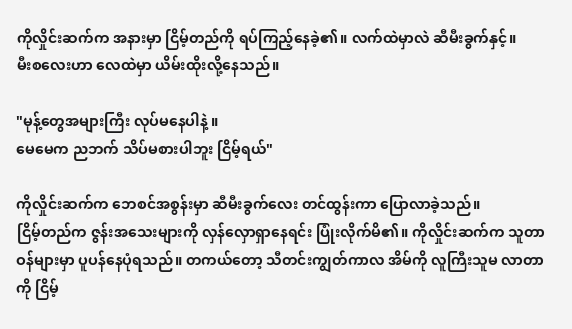ကိုလှိုင်းဆက်က အနားမှာ ငြိမ့်တည်ကို ရပ်ကြည့်နေခဲ့၏။ လက်ထဲမှာလဲ ဆီမီးခွက်နှင့်။
မီးစလေးဟာ လေထဲမှာ ယိမ်းထိုးလို့နေသည်။

"မုန့်တွေအများကြီး လုပ်မနေပါနဲ့ ။
မေမေက ညဘက် သိပ်မစားပါဘူး ငြိမ့်ရယ်"

ကိုလှိုင်းဆက်က ဘေစင်အစွန်းမှာ ဆီမီးခွက်လေး တင်ထွန်းကာ ပြောလာခဲ့သည်။
ငြိမ့်တည်က ဇွန်းအသေးများကို လှန်လှောရှာနေရင်း ပြုံးလိုက်မိ၏။ ကိုလှိုင်းဆက်က သူတာဝန်များမှာ ပူပန်နေပုံရသည်။ တကယ်တော့ သီတင်းကျွတ်ကာလ အိမ်ကို လူကြီးသူမ လာတာကို ငြိမ့်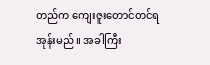တည်က ကျေးဇူးတောင်တင်ရအုန်းမည်။ အခါကြီး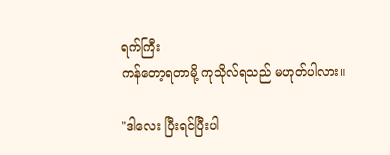ရက်ကြီး
ကန်တော့ရတာမို့ ကုသိုလ်ရသည် မဟုတ်ပါလား။

"ဒါလေး ပြီးရင်ပြီးပါ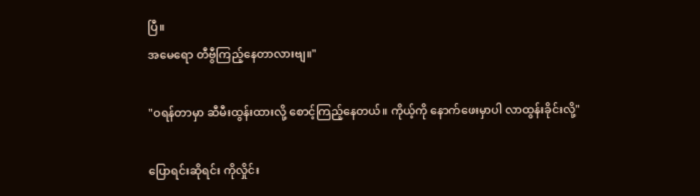ပြီ။
အမေရော တီဗွီကြည့်နေတာလားဗျ။"

"ဝရန်တာမှာ ဆီမီးထွန်းထားလို့ စောင့်ကြည့်နေတယ်။ ကိုယ့်ကို နောက်ဖေးမှာပါ လာထွန်းခိုင်းလို့"

ပြောရင်းဆိုရင်း ကိုလှိုင်း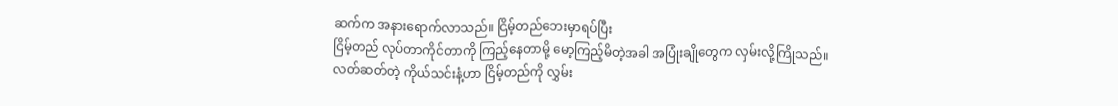ဆက်က အနားရောက်လာသည်။ ငြိမ့်တည်ဘေးမှာရပ်ပြီး
ငြိမ့်တည် လုပ်တာကိုင်တာကို ကြည့်နေတာမို့ မော့ကြည့်မိတဲ့အခါ အပြုံးချိုတွေက လှမ်းလို့ကြိုသည်။ လတ်ဆတ်တဲ့ ကိုယ်သင်းနံ့ဟာ ငြိမ့်တည်ကို လွှမ်း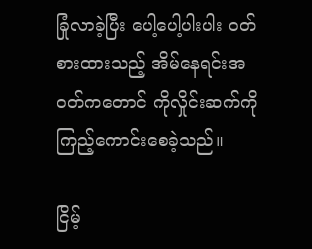ခြုံလာခဲ့ပြီး ပေါ့ပေါ့ပါးပါး ဝတ်စားထားသည့် အိမ်နေရင်းအဝတ်ကတောင် ကိုလှိုင်းဆက်ကို ကြည့်ကောင်းစေခဲ့သည်။

ငြိမ့်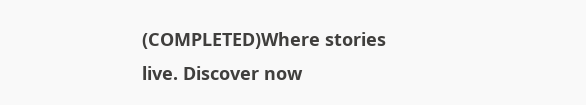(COMPLETED)Where stories live. Discover now